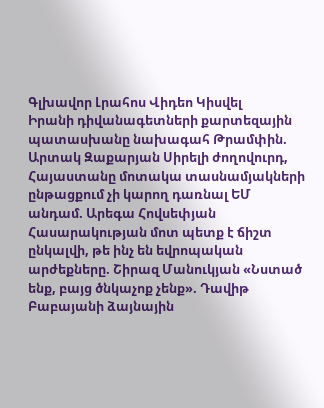Գլխավոր Լրահոս Վիդեո Կիսվել
Իրանի դիվանագետների քարտեզային պատասխանը նախագահ Թրամփին. Արտակ Զաքարյան Սիրելի ժողովուրդ, Հայաստանը մոտակա տասնամյակների ընթացքում չի կարող դառնալ ԵՄ անդամ. Արեգա Հովսեփյան Հասարակության մոտ պետք է ճիշտ ընկալվի, թե ինչ են եվրոպական արժեքները. Շիրազ Մանուկյան «Նստած ենք, բայց ծնկաչոք չենք». Դավիթ Բաբայանի ձայնային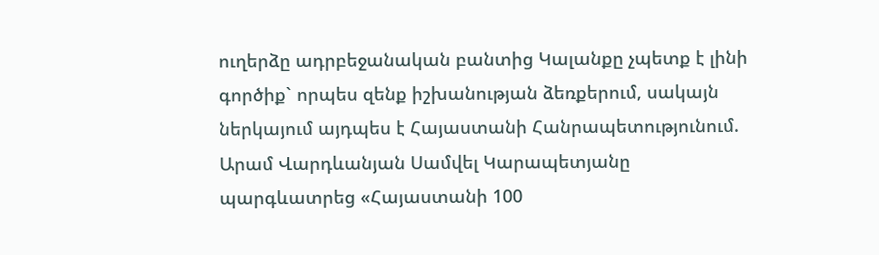ուղերձը ադրբեջանական բանտից Կալանքը չպետք է լինի գործիք` որպես զենք իշխանության ձեռքերում, սակայն ներկայում այդպես է Հայաստանի Հանրապետությունում. Արամ Վարդևանյան Սամվել Կարապետյանը պարգևատրեց «Հայաստանի 100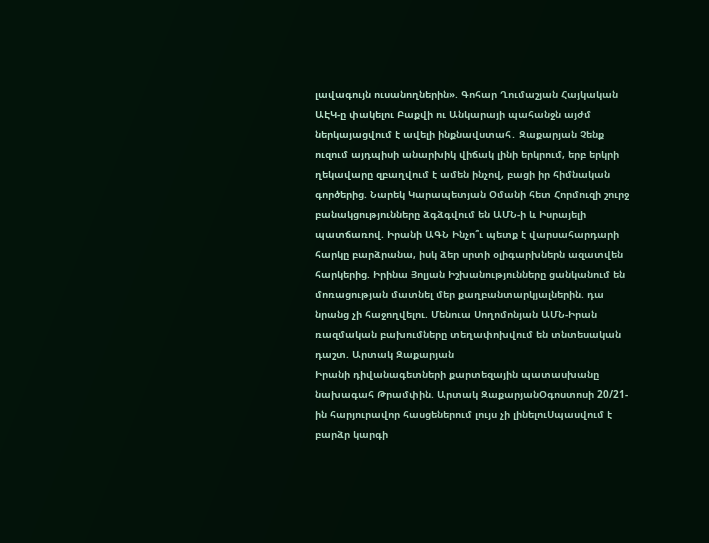լավագույն ուսանողներին». Գոհար Ղումաշյան Հայկական ԱԷԿ-ը փակելու Բաքվի ու Անկարայի պահանջն այժմ ներկայացվում է ավելի ինքնավստահ․ Զաքարյան Չենք ուզում այդպիսի անարխիկ վիճակ լինի երկրում, երբ երկրի ղեկավարը զբաղվում է ամեն ինչով, բացի իր հիմնական գործերից. Նարեկ Կարապետյան Օմանի հետ Հորմուզի շուրջ բանակցությունները ձգձգվում են ԱՄՆ-ի և Իսրայելի պատճառով. Իրանի ԱԳՆ Ինչո՞ւ պետք է վարսահարդարի հարկը բարձրանա, իսկ ձեր սրտի օլիգարխներն ազատվեն հարկերից. Իրինա Յոլյան Իշխանությունները ցանկանում են մոռացության մատնել մեր քաղբանտարկյալներին. դա նրանց չի հաջողվելու. Մենուա Սողոմոնյան ԱՄՆ-Իրան ռազմական բախումները տեղափոխվում են տնտեսական դաշտ. Արտակ Զաքարյան
Իրանի դիվանագետների քարտեզային պատասխանը նախագահ Թրամփին. Արտակ ԶաքարյանՕգոստոսի 20/21-ին հարյուրավոր հասցեներում լույս չի լինելուՍպասվում է բարձր կարգի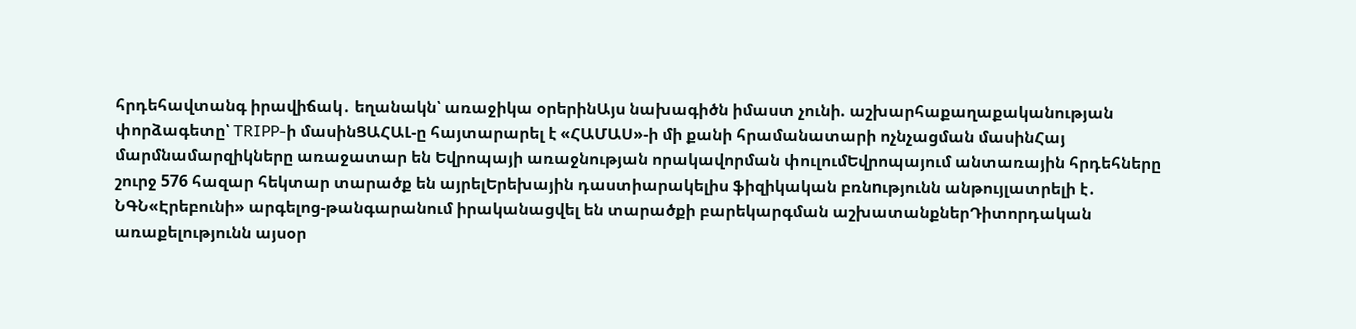հրդեհավտանգ իրավիճակ․ եղանակն՝ առաջիկա օրերինԱյս նախագիծն իմաստ չունի. աշխարհաքաղաքականության փորձագետը՝ TRIPP-ի մասինՑԱՀԱԼ-ը հայտարարել է «ՀԱՄԱՍ»-ի մի քանի հրամանատարի ոչնչացման մասինՀայ մարմնամարզիկները առաջատար են Եվրոպայի առաջնության որակավորման փուլումԵվրոպայում անտառային հրդեհները շուրջ 576 հազար հեկտար տարածք են այրելԵրեխային դաստիարակելիս ֆիզիկական բռնnւթյունն անթույլատրելի է․ ՆԳՆ«Էրեբունի» արգելոց-թանգարանում իրականացվել են տարածքի բարեկարգման աշխատանքներԴիտորդական առաքելությունն այսօր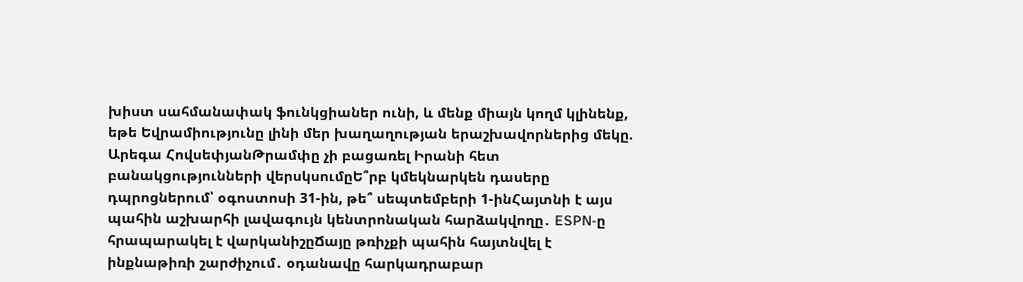խիստ սահմանափակ ֆունկցիաներ ունի, և մենք միայն կողմ կլինենք, եթե Եվրամիությունը լինի մեր խաղաղության երաշխավորներից մեկը. Արեգա ՀովսեփյանԹրամփը չի բացառել Իրանի հետ բանակցությունների վերսկսումըԵ՞րբ կմեկնարկեն դասերը դպրոցներում՝ օգոստոսի 31-ին, թե՞ սեպտեմբերի 1-ինՀայտնի է այս պահին աշխարհի լավագույն կենտրոնական հարձակվողը․ ESPN-ը հրապարակել է վարկանիշըՃայը թռիչքի պահին հայտնվել է ինքնաթիռի շարժիչում․ օդանավը հարկադրաբար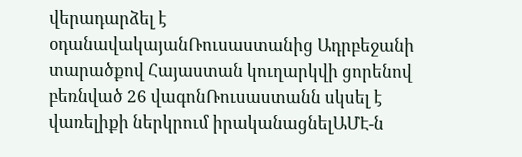վերադարձել է օդանավակայանՌուսաստանից Ադրբեջանի տարածքով Հայաստան կուղարկվի ցորենով բեռնված 26 վագոնՌուսաստանն սկսել է վառելիքի ներկրում իրականացնելԱՄԷ-ն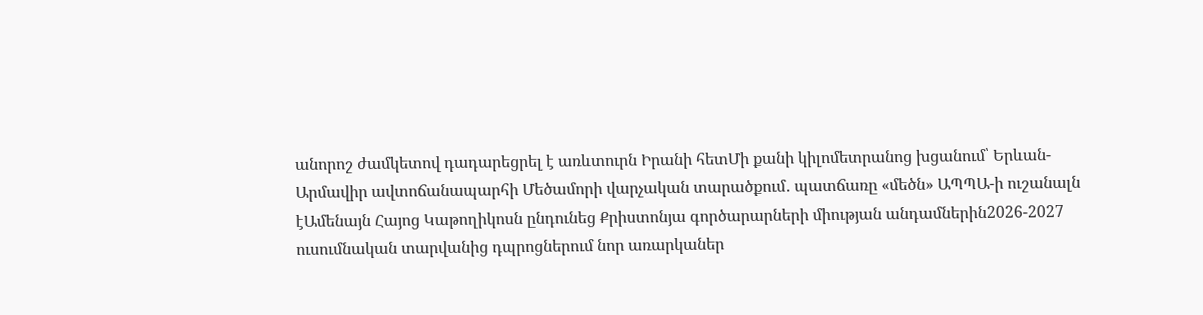անորոշ ժամկետով դադարեցրել է առևտուրն Իրանի հետՄի քանի կիլոմետրանոց խցանում՝ Երևան-Արմավիր ավտոճանապարհի Մեծամորի վարչական տարածքում․ պատճառը «մեծն» ԱՊՊԱ-ի ուշանալն էԱմենայն Հայոց Կաթողիկոսն ընդունեց Քրիստոնյա գործարարների միության անդամներին2026-2027 ուսումնական տարվանից դպրոցներում նոր առարկաներ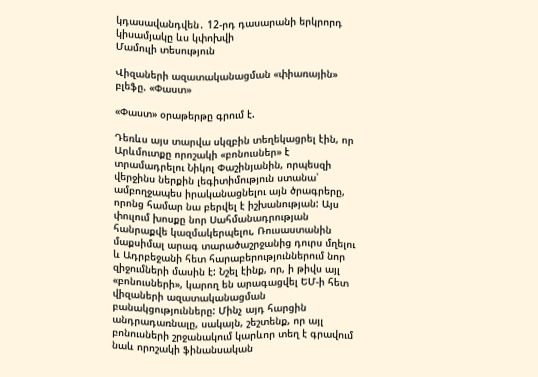կդասավանդվեն․ 12-րդ դասարանի երկրորդ կիսամյակը ևս կփոխվի
Մամուլի տեսություն

Վիզաների ազատականացման «փիառային» բլեֆը. «Փաստ»

«Փաստ» օրաթերթը գրում է.

Դեռևս այս տարվա սկզբին տեղեկացրել էին, որ Արևմուտքը որոշակի «բոնուսներ» է տրամադրելու Նիկոլ Փաշինյանին, որպեսզի վերջինս ներքին լեգիտիմություն ստանա՝ ամբողջապես իրականացնելու այն ծրագրերը, որոնց համար նա բերվել է իշխանության: Այս փուլում խոսքը նոր Սահմանադրության հանրաքվե կազմակերպելու, Ռուսաստանին մաքսիմալ արագ տարածաշրջանից դուրս մղելու և Ադրբեջանի հետ հարաբերություններում նոր զիջումների մասին է: Նշել էինք, որ, ի թիվս այլ «բոնուսների», կարող են արագացվել ԵՄ-ի հետ վիզաների ազատականացման բանակցությունները: Մինչ այդ հարցին անդրադառնալը, սակայն, շեշտենք, որ այլ բոնուսների շրջանակում կարևոր տեղ է գրավում նաև որոշակի ֆինանսական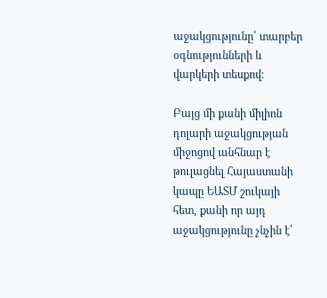աջակցությունը՝ տարբեր օգնությունների և վարկերի տեսքով։

Բայց մի քանի միլիոն դոլարի աջակցության միջոցով անհնար է թուլացնել Հայաստանի կապը ԵԱՏՄ շուկայի հետ, քանի որ այդ աջակցությունը չնչին է՝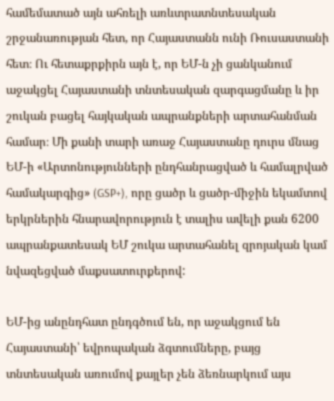համեմատած այն ահռելի առևտրատնտեսական շրջանառության հետ, որ Հայաստանն ունի Ռուսաստանի հետ։ Ու հետաքրքիրն այն է, որ ԵՄ-ն չի ցանկանում աջակցել Հայաստանի տնտեսական զարգացմանը և իր շուկան բացել հայկական ապրանքների արտահանման համար։ Մի քանի տարի առաջ Հայաստանը դուրս մնաց ԵՄ-ի «Արտոնությունների ընդհանրացված և համալրված համակարգից» (GSP+), որը ցածր և ցածր-միջին եկամտով երկրներին հնարավորություն է տալիս ավելի քան 6200 ապրանքատեսակ ԵՄ շուկա արտահանել զրոյական կամ նվազեցված մաքսատուրքերով:

ԵՄ-ից անընդհատ ընդգծում են, որ աջակցում են Հայաստանի՝ եվրոպական ձգտումները, բայց տնտեսական առումով քայլեր չեն ձեռնարկում այս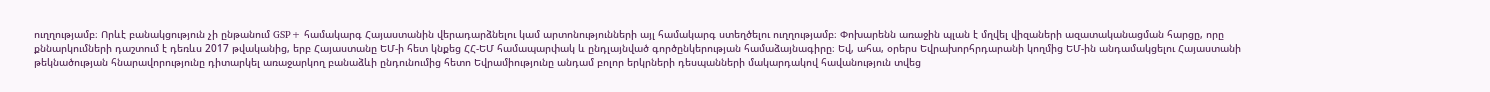ուղղությամբ։ Որևէ բանակցություն չի ընթանում GSP+ համակարգ Հայաստանին վերադարձնելու կամ արտոնությունների այլ համակարգ ստեղծելու ուղղությամբ։ Փոխարենն առաջին պլան է մղվել վիզաների ազատականացման հարցը, որը քննարկումների դաշտում է դեռևս 2017 թվականից, երբ Հայաստանը ԵՄ-ի հետ կնքեց ՀՀ-ԵՄ համապարփակ և ընդլայնված գործընկերության համաձայնագիրը։ Եվ, ահա, օրերս Եվրախորհրդարանի կողմից ԵՄ-ին անդամակցելու Հայաստանի թեկնածության հնարավորությունը դիտարկել առաջարկող բանաձևի ընդունումից հետո Եվրամիությունը անդամ բոլոր երկրների դեսպանների մակարդակով հավանություն տվեց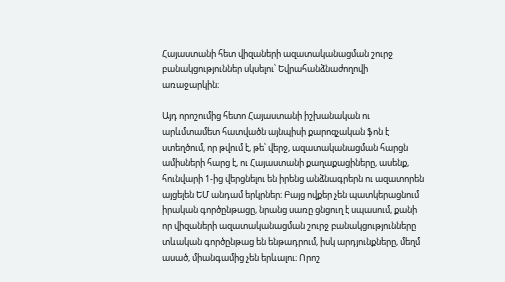Հայաստանի հետ վիզաների ազատականացման շուրջ բանակցություններ սկսելու՝ Եվրահանձնաժողովի առաջարկին։

Այդ որոշումից հետո Հայաստանի իշխանական ու արևմտամետ հատվածն այնպիսի քարոզչական ֆոն է ստեղծում, որ թվում է, թե՝ վերջ, ազատականացման հարցն ամիսների հարց է, ու Հայաստանի քաղաքացիները, ասենք, հունվարի 1-ից վերցնելու են իրենց անձնագրերն ու ազատորեն այցելեն ԵՄ անդամ երկրներ։ Բայց ովքեր չեն պատկերացնում իրական գործընթացը, նրանց սառը ցնցուղ է սպասում, քանի որ վիզաների ազատականացման շուրջ բանակցությունները տևական գործընթաց են ենթադրում, իսկ արդյունքները, մեղմ ասած, միանգամից չեն երևալու։ Որոշ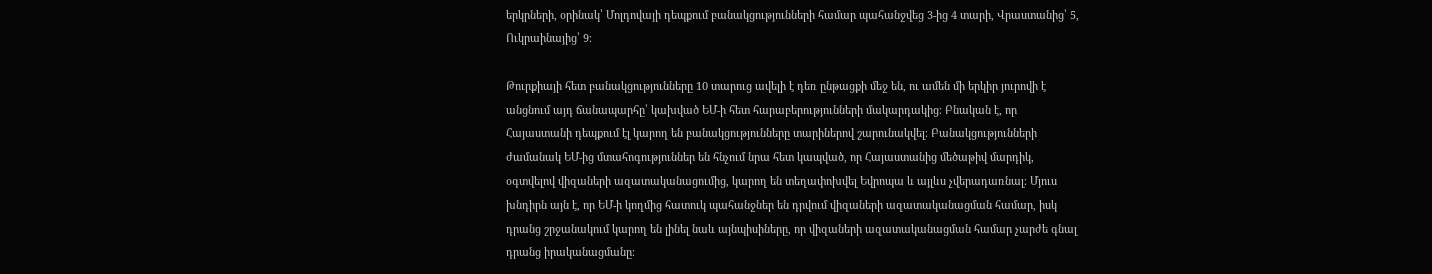երկրների, օրինակ՝ Մոլդովայի դեպքում բանակցությունների համար պահանջվեց 3-ից 4 տարի, Վրաստանից՝ 5, Ուկրաինայից՝ 9։

Թուրքիայի հետ բանակցությունները 10 տարուց ավելի է դեռ ընթացքի մեջ են, ու ամեն մի երկիր յուրովի է անցնում այդ ճանապարհը՝ կախված ԵՄ-ի հետ հարաբերությունների մակարդակից։ Բնական է, որ Հայաստանի դեպքում էլ կարող են բանակցությունները տարիներով շարունակվել։ Բանակցությունների ժամանակ ԵՄ-ից մտահոգություններ են հնչում նրա հետ կապված, որ Հայաստանից մեծաթիվ մարդիկ, օգտվելով վիզաների ազատականացումից, կարող են տեղափոխվել Եվրոպա և այլևս չվերադառնալ։ Մյուս խնդիրն այն է, որ ԵՄ-ի կողմից հատուկ պահանջներ են դրվում վիզաների ազատականացման համար, իսկ դրանց շրջանակում կարող են լինել նաև այնպիսիները, որ վիզաների ազատականացման համար չարժե գնալ դրանց իրականացմանը։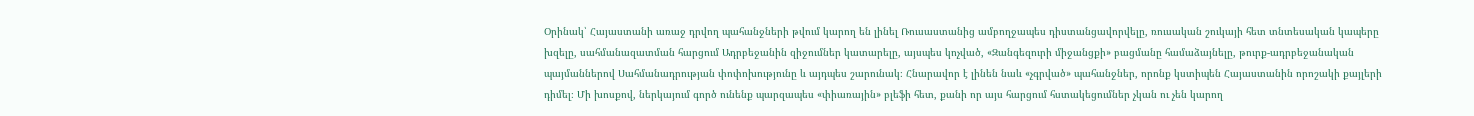Օրինակ՝ Հայաստանի առաջ դրվող պահանջների թվում կարող են լինել Ռուսաստանից ամբողջապես դիստանցավորվելը, ռուսական շուկայի հետ տնտեսական կապերը խզելը, սահմանազատման հարցում Ադրբեջանին զիջումներ կատարելը, այսպես կոչված, «Զանգեզուրի միջանցքի» բացմանը համաձայնելը, թուրք-ադրբեջանական պայմաններով Սահմանադրության փոփոխությունը և այդպես շարունակ։ Հնարավոր է լինեն նաև «չգրված» պահանջներ, որոնք կստիպեն Հայաստանին որոշակի քայլերի դիմել։ Մի խոսքով, ներկայում գործ ունենք պարզապես «փիառային» բլեֆի հետ, քանի որ այս հարցում հստակեցումներ չկան ու չեն կարող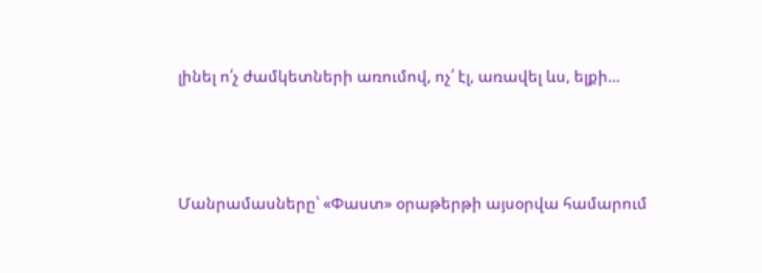լինել ո՛չ ժամկետների առումով, ոչ՛ էլ, առավել ևս, ելքի...



Մանրամասները՝ «Փաստ» օրաթերթի այսօրվա համարում